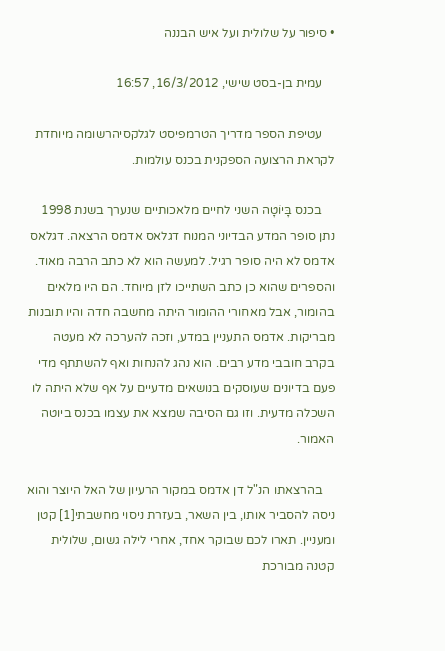• סיפור על שלולית ועל איש הבננה

    עמית בן-בסט שישי, 16/3/2012, 16:57

    עטיפת הספר מדריך הטרמפיסט לגלקסיהרשומה מיוחדת לקראת הרצועה הספקנית בכנס עולמות.

    בכנס בָּיוֹטָה השני לחיים מלאכותיים שנערך בשנת 1998 נתן סופר המדע הבדיוני המנוח דגלאס אדמס הרצאה. דגלאס אדמס לא היה סופר רגיל. למעשה הוא לא כתב הרבה מאוד. והספרים שהוא כן כתב השתייכו לזן מיוחד. הם היו מלאים בהומור, אבל מאחורי ההומור היתה מחשבה חדה והיו תובנות מבריקות. אדמס התעניין במדע, וזכה להערכה לא מעטה בקרב חובבי מדע רבים. הוא נהג להנחות ואף להשתתף מדי פעם בדיונים שעוסקים בנושאים מדעיים על אף שלא היתה לו השכלה מדעית. וזו גם הסיבה שמצא את עצמו בכנס ביוטה האמור.

    בהרצאתו הנ"ל דן אדמס במקור הרעיון של האל היוצר והוא ניסה להסביר אותו, בין השאר, בעזרת ניסוי מחשבתי[1] קטן ומעניין. תארו לכם שבוקר אחד, אחרי לילה גשום, שלולית קטנה מבורכת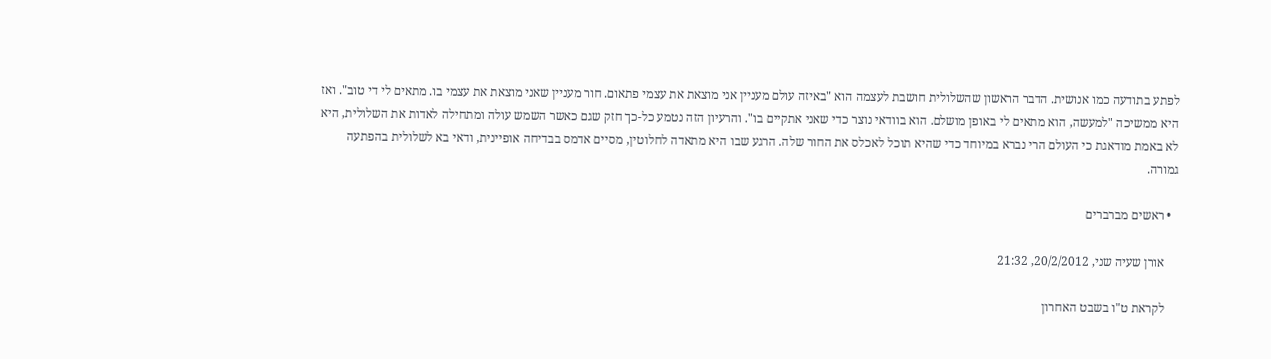לפתע בתודעה כמו אנושית. הדבר הראשון שהשלולית חושבת לעצמה הוא "באיזה עולם מעניין אני מוצאת את עצמי פתאום. חור מעניין שאני מוצאת את עצמי בו. מתאים לי די טוב". ואז היא ממשיכה "למעשה, הוא מתאים לי באופן מושלם. הוא בוודאי נוצר כדי שאני אתקיים בו". והרעיון הזה נטמע כל-כך חזק שגם כאשר השמש עולה ומתחילה לאדות את השלולית, היא לא באמת מודאגת כי העולם הרי נברא במיוחד כדי שהיא תוכל לאכלס את החור שלה. הרגע שבו היא מתאדה לחלוטין, מסיים אדמס בבדיחה אופיינית, ודאי בא לשלולית בהפתעה גמורה.

  • ראשים מברברים

    אורן שעיה שני, 20/2/2012, 21:32

    לקראת ט"ו בשבט האחרון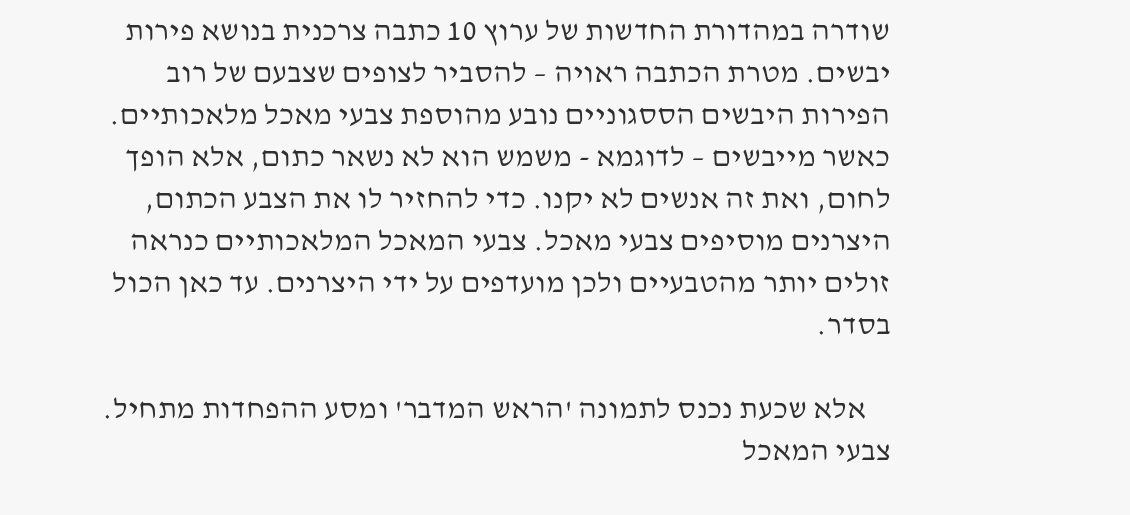שודרה במהדורת החדשות של ערוץ 10 כתבה צרכנית בנושא פירות יבשים. מטרת הכתבה ראויה – להסביר לצופים שצבעם של רוב הפירות היבשים הססגוניים נובע מהוספת צבעי מאכל מלאכותיים. כאשר מייבשים – לדוגמא - משמש הוא לא נשאר כתום, אלא הופך לחום, ואת זה אנשים לא יקנו. כדי להחזיר לו את הצבע הכתום, היצרנים מוסיפים צבעי מאכל. צבעי המאכל המלאכותיים כנראה זולים יותר מהטבעיים ולכן מועדפים על ידי היצרנים. עד כאן הכול בסדר.

    אלא שכעת נכנס לתמונה 'הראש המדבר' ומסע ההפחדות מתחיל. צבעי המאכל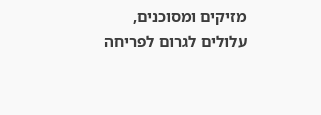מזיקים ומסוכנים, עלולים לגרום לפריחה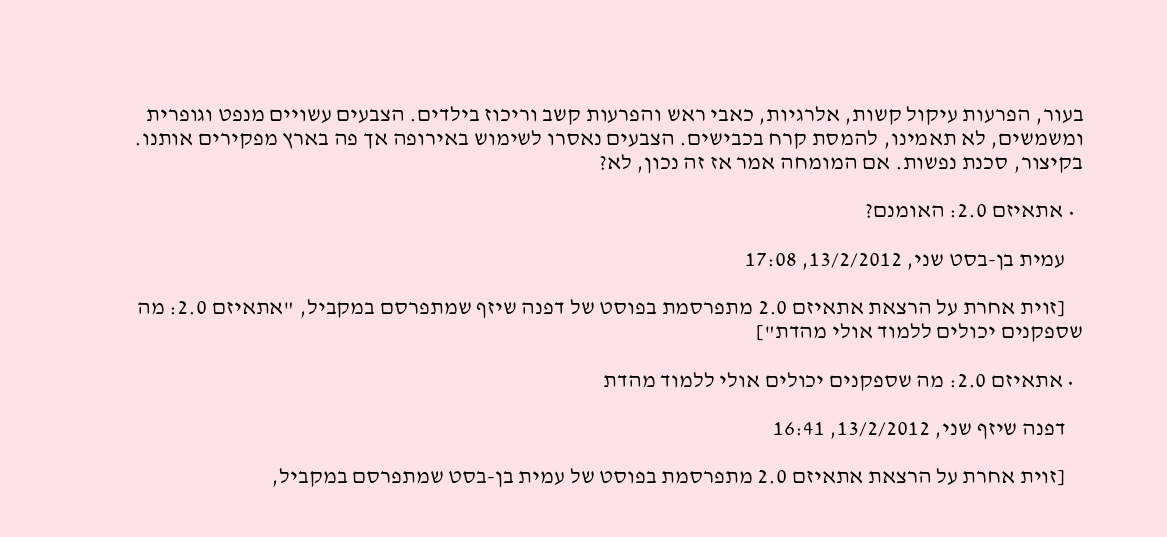בעור, הפרעות עיקול קשות, אלרגיות, כאבי ראש והפרעות קשב וריכוז בילדים. הצבעים עשויים מנפט וגופרית ומשמשים, לא תאמינו, להמסת קרח בכבישים. הצבעים נאסרו לשימוש באירופה אך פה בארץ מפקירים אותנו. בקיצור, סכנת נפשות. אם המומחה אמר אז זה נכון, לא?

  • אתאיזם 2.0: האומנם?

    עמית בן-בסט שני, 13/2/2012, 17:08

    [זוית אחרת על הרצאת אתאיזם 2.0 מתפרסמת בפוסט של דפנה שיזף שמתפרסם במקביל, "אתאיזם 2.0: מה שספקנים יכולים ללמוד אולי מהדת"]

  • אתאיזם 2.0: מה שספקנים יכולים אולי ללמוד מהדת

    דפנה שיזף שני, 13/2/2012, 16:41

    [זוית אחרת על הרצאת אתאיזם 2.0 מתפרסמת בפוסט של עמית בן-בסט שמתפרסם במקביל,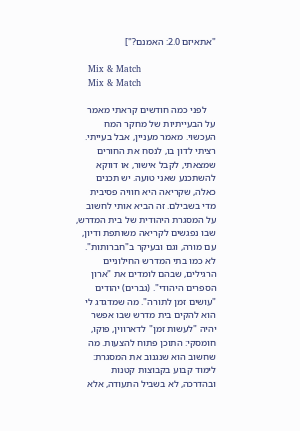"אתאיזם 2.0: האמנם?"]

    Mix & Match
    Mix & Match

    לפני כמה חודשים קראתי מאמר על הבעייתיות של מחקר המח העכשוי. מאמר מעניין, אבל בעייתי. רציתי לדון בו, לנסח את החורים שמצאתי, לקבל אישור, או דווקא להשתכנע שאני טועה. יש תכנים כאלה, שקריאה היא חוויה פסיבית מדי בשבילם. זה הביא אותי לחשוב על המסגרת היהודית של בית המדרש, שבו נפגשים לקריאה משותפת ודיון, עם מורה, וגם ובעיקר ב"חברותות".  לא כמו בתי המדרש החילוניים הרגילים, שבהם לומדים את "ארון הספרים היהודי". (גברים) יהודים "עושים זמן לתורה". מה שמדגדג לי הוא להקים בית מדרש שבו אפשר יהיה "לעשות זמן" לדארווין, פוקו, חומסקי: התוכן פתוח להצעות. מה שחשוב הוא שנגנוב את המסגרת: לימוד קבוע בקבוצות קטנות ובהדרכה, לא בשביל התעודה, אלא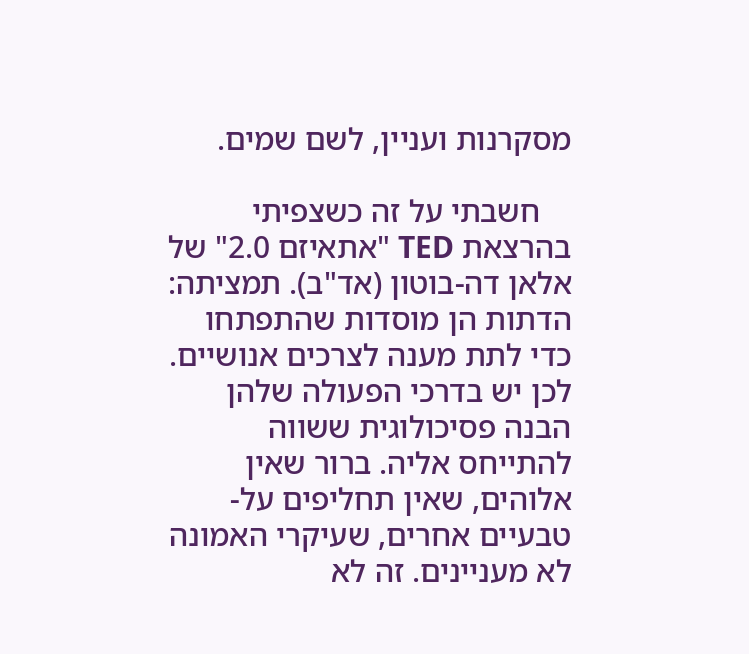מסקרנות ועניין, לשם שמים.

    חשבתי על זה כשצפיתי בהרצאת TED "אתאיזם 2.0" של אלאן דה-בוטון (אד"ב). תמציתה: הדתות הן מוסדות שהתפתחו כדי לתת מענה לצרכים אנושיים. לכן יש בדרכי הפעולה שלהן הבנה פסיכולוגית ששווה להתייחס אליה. ברור שאין אלוהים, שאין תחליפים על-טבעיים אחרים, שעיקרי האמונה לא מעניינים. זה לא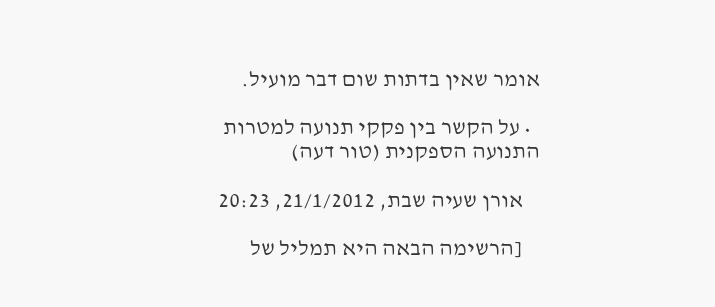אומר שאין בדתות שום דבר מועיל.

  • על הקשר בין פקקי תנועה למטרות התנועה הספקנית (טור דעה)

    אורן שעיה שבת, 21/1/2012, 20:23

    [הרשימה הבאה היא תמליל של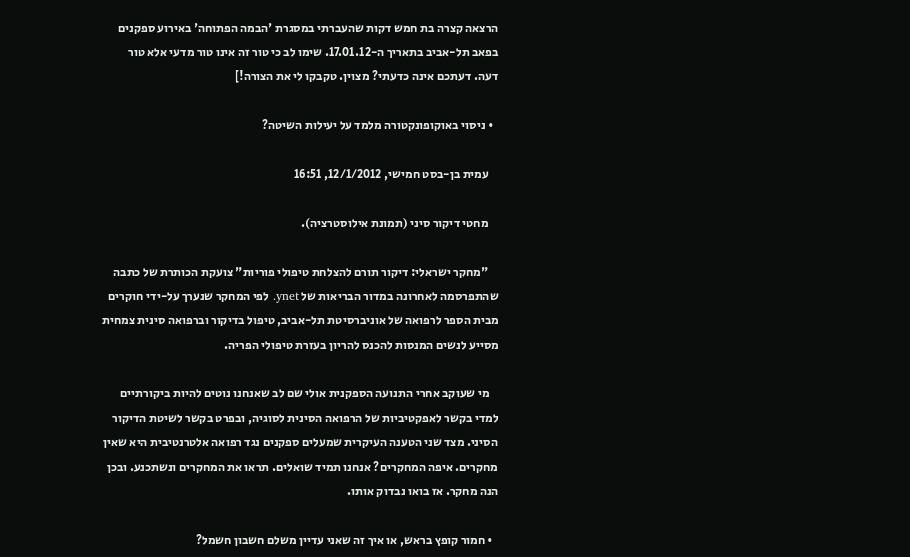הרצאה קצרה בת חמש דקות שהעברתי במסגרת 'הבמה הפתוחה' באירוע ספקנים בפאב תל-אביב בתאריך ה-17.01.12. שימו לב כי טור זה אינו טור מדעי אלא טור דעה. דעתכם אינה כדעתי? מצוין. טקבקו לי את הצורה!]

  • ניסוי באוקופונקטורה מלמד על יעילות השיטה?

    עמית בן-בסט חמישי, 12/1/2012, 16:51

    מחטי דיקור סיני (תמונת אילוסטרציה).

    "מחקר ישראלי: דיקור תורם להצלחת טיפולי פוריות" צועקת הכותרת של כתבה שהתפרסמה לאחרונה במדור הבריאות של ynet. לפי המחקר שנערך על-ידי חוקרים מבית הספר לרפואה של אוניברסיטת תל-אביב, טיפול בדיקור וברפואה סינית צמחית מסייע לנשים המנסות להכנס להריון בעזרת טיפולי הפריה.

    מי שעוקב אחרי התנועה הספקנית אולי שם לב שאנחנו נוטים להיות ביקורתיים למדי בקשר לאפקטיביות של הרפואה הסינית לסוגיה, ובפרט בקשר לשיטת הדיקור הסיני. מצד שני הטענה העיקרית שמעלים ספקנים נגד רפואה אלטרנטיבית היא שאין מחקרים. איפה המחקרים? אנחנו תמיד שואלים. תראו את המחקרים ונשתכנע. ובכן הנה מחקר. אז בואו נבדוק אותו.

  • חמור קופץ בראש, או איך זה שאני עדיין משלם חשבון חשמל?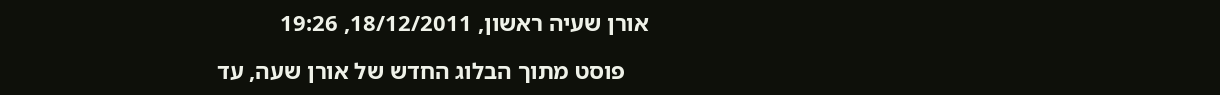אורן שעיה ראשון, 18/12/2011, 19:26

    פוסט מתוך הבלוג החדש של אורן שעה, עד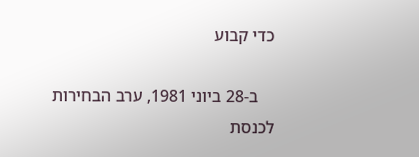כדי קבוע

    ב-28 ביוני 1981, ערב הבחירות לכנסת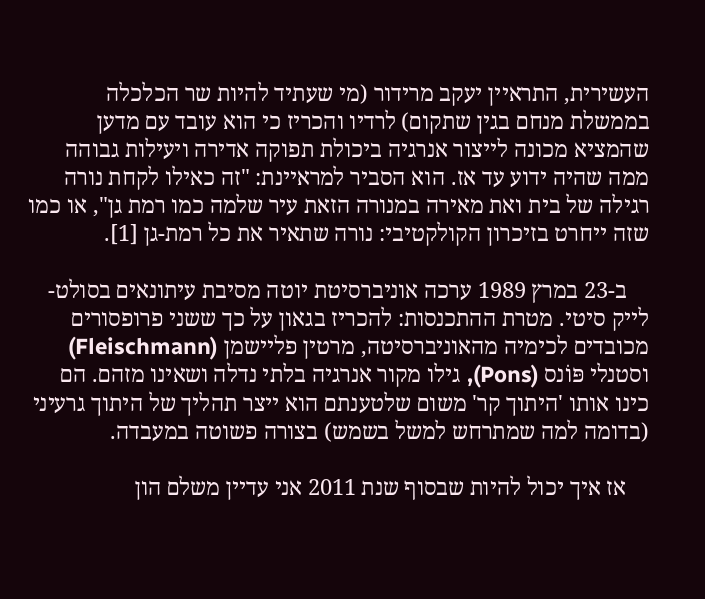העשירית, התראיין יעקב מרידור (מי שעתיד להיות שר הכלכלה בממשלת מנחם בגין שתקום) לרדיו והכריז כי הוא עובד עם מדען שהמציא מכונה לייצור אנרגיה ביכולת תפוקה אדירה ויעילות גבוהה ממה שהיה ידוע עד אז. הוא הסביר למראיינת: "זה כאילו לקחת נורה רגילה של בית ואת מאירה במנורה הזאת עיר שלמה כמו רמת גן", או כמו שזה ייחרט בזיכרון הקולקטיבי: נורה שתאיר את כל רמת-גן [1].

    ב-23 במרץ 1989 ערכה אוניברסיטת יוטה מסיבת עיתונאים בסולט-לייק סיטי. מטרת ההתכנסות: להכריז בגאון על כך ששני פרופסורים מכובדים לכימיה מהאוניברסיטה, מרטין פליישמן (Fleischmann) וסטנלי פּוֹנס (Pons), גילו מקור אנרגיה בלתי נדלה ושאינו מזהם. הם כינו אותו 'היתוך קר' משום שלטענתם הוא ייצר תהליך של היתוך גרעיני (בדומה למה שמתרחש למשל בשמש) בצורה פשוטה במעבדה.

    אז איך יכול להיות שבסוף שנת 2011 אני עדיין משלם הון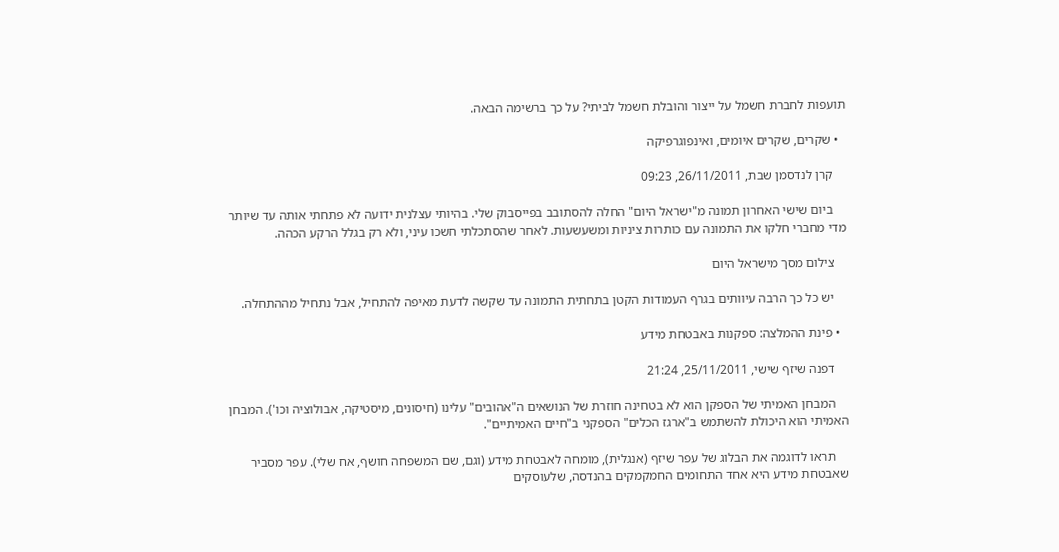תועפות לחברת חשמל על ייצור והובלת חשמל לביתי? על כך ברשימה הבאה.

  • שקרים, שקרים איומים, ואינפוגרפיקה

    קרן לנדסמן שבת, 26/11/2011, 09:23

    ביום שישי האחרון תמונה מ"ישראל היום" החלה להסתובב בפייסבוק שלי. בהיותי עצלנית ידועה לא פתחתי אותה עד שיותר מדי מחברי חלקו את התמונה עם כותרות ציניות ומשעשעות. לאחר שהסתכלתי חשכו עיני, ולא רק בגלל הרקע הכהה.

    צילום מסך מישראל היום

    יש כל כך הרבה עיוותים בגרף העמודות הקטן בתחתית התמונה עד שקשה לדעת מאיפה להתחיל, אבל נתחיל מההתחלה.

  • פינת ההמלצה: ספקנות באבטחת מידע

    דפנה שיזף שישי, 25/11/2011, 21:24

    המבחן האמיתי של הספקן הוא לא בטחינה חוזרת של הנושאים ה"אהובים" עלינו (חיסונים, מיסטיקה, אבולוציה וכו'). המבחן האמיתי הוא היכולת להשתמש ב"ארגז הכלים" הספקני ב"חיים האמיתיים".

    תראו לדוגמה את הבלוג של עפר שיזף (אנגלית), מומחה לאבטחת מידע (וגם, שם המשפחה חושף, אח שלי). עפר מסביר  שאבטחת מידע היא אחד התחומים החמקמקים בהנדסה, שלעוסקים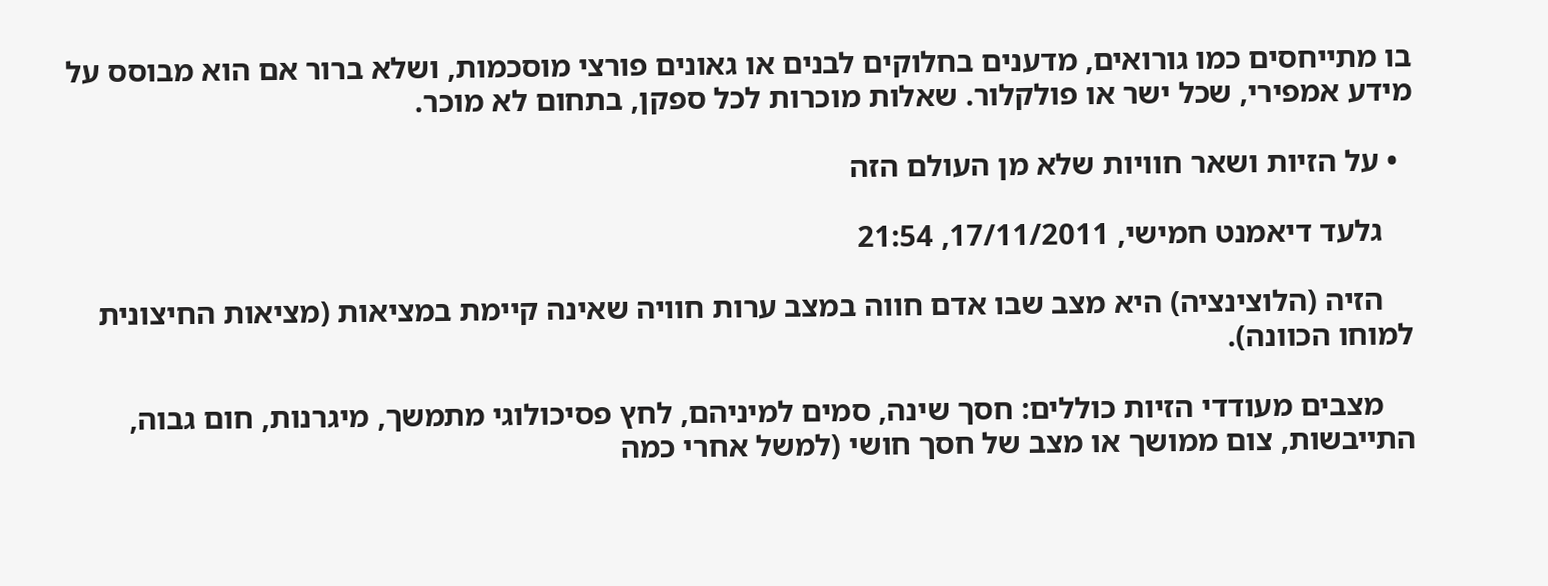בו מתייחסים כמו גורואים, מדענים בחלוקים לבנים או גאונים פורצי מוסכמות, ושלא ברור אם הוא מבוסס על מידע אמפירי, שכל ישר או פולקלור. שאלות מוכרות לכל ספקן, בתחום לא מוכר.

  • על הזיות ושאר חוויות שלא מן העולם הזה

    גלעד דיאמנט חמישי, 17/11/2011, 21:54

    הזיה (הלוצינציה) היא מצב שבו אדם חווה במצב ערות חוויה שאינה קיימת במציאות (מציאות החיצונית למוחו הכוונה).

    מצבים מעודדי הזיות כוללים: חסך שינה, סמים למיניהם, לחץ פסיכולוגי מתמשך, מיגרנות, חום גבוה, התייבשות, צום ממושך או מצב של חסך חושי (למשל אחרי כמה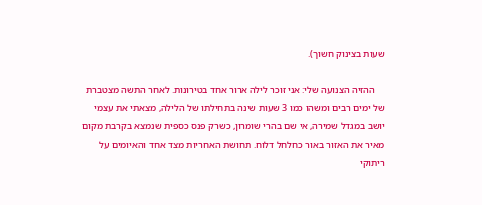שעות בצינוק חשוך).

    ההזיה הצנועה שלי: אני זוכר לילה ארור אחד בטירונות. לאחר התשה מצטברת של ימים רבים ומשהו כמו 3 שעות שינה בתחילתו של הלילה, מצאתי את עצמי יושב במגדל שמירה, אי שם בהרי שומרון, כשרק פנס כספית שנמצא בקרבת מקום מאיר את האזור באור כחלחל דלוח. תחושת האחריות מצד אחד והאיומים על ריתוקי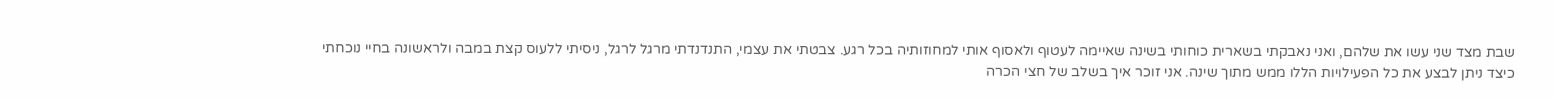שבת מצד שני עשו את שלהם, ואני נאבקתי בשארית כוחותי בשינה שאיימה לעטוף ולאסוף אותי למחוזותיה בכל רגע. צבטתי את עצמי, התנדנדתי מרגל לרגל, ניסיתי ללעוס קצת במבה ולראשונה בחיי נוכחתי כיצד ניתן לבצע את כל הפעילויות הללו ממש מתוך שינה. אני זוכר איך בשלב של חצי הכרה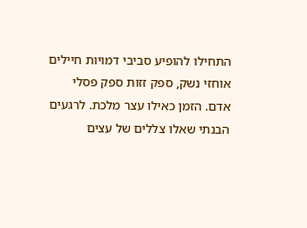התחילו להופיע סביבי דמויות חיילים אוחזי נשק, ספק זזות ספק פסלי אדם. הזמן כאילו עצר מלכת. לרגעים הבנתי שאלו צללים של עצים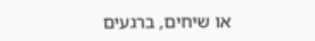או שיחים, ברגעים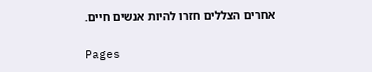אחרים הצללים חזרו להיות אנשים חיים.

Pages